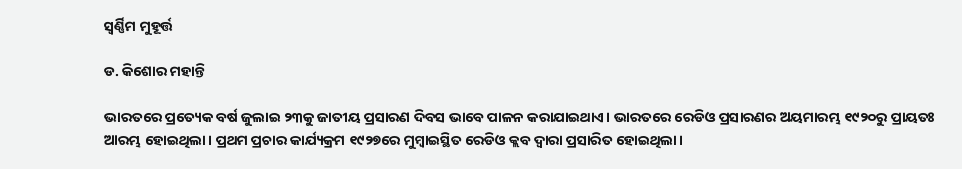ସ୍ବର୍ଣ୍ଣିମ ମୁହୂର୍ତ୍ତ

ଡ. କିଶୋର ମହାନ୍ତି

ଭାରତରେ ପ୍ରତ୍ୟେକ ବର୍ଷ ଜୁଲାଇ ୨୩କୁ ଜାତୀୟ ପ୍ରସାରଣ ଦିବସ ଭାବେ ପାଳନ କରାଯାଇଥାଏ। ଭାରତରେ ରେଡିଓ ପ୍ରସାରଣର ଅୟମାରମ୍ଭ ୧୯୨୦ରୁ ପ୍ରାୟତଃ ଆରମ୍ଭ ହୋଇଥିଲା। ପ୍ରଥମ ପ୍ରଚାର କାର୍ଯ୍ୟକ୍ରମ ୧୯୨୭ରେ ମୁମ୍ବାଇସ୍ଥିତ ରେଡିଓ କ୍ଲବ ଦ୍ୱାରା ପ୍ରସାରିତ ହୋଇଥିଲା।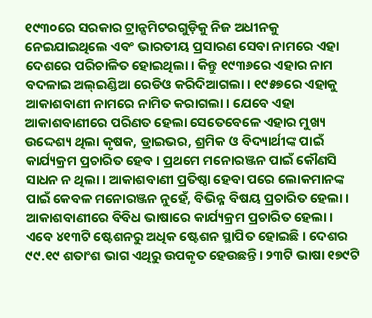୧୯୩୦ରେ ସରକାର ଟ୍ରାନ୍ସମିଟରଗୁଡ଼ିକୁ ନିଜ ଅଧୀନକୁ ନେଇଯାଇଥିଲେ ଏବଂ ଭାରତୀୟ ପ୍ରସାରଣ ସେବା ନାମରେ ଏହା ଦେଶରେ ପରିଚାଳିତ ହୋଇଥିଲା। କିନ୍ତୁ ୧୯୩୬ରେ ଏହାର ନାମ ବଦଳାଇ ଅଲ୍‌ଇଣ୍ଡିଆ ରେଡିଓ କରିଦିଆଗଲା। ୧୯୫୭ରେ ଏହାକୁ ଆକାଶବାଣୀ ନାମରେ ନାମିତ କରାଗଲା। ଯେବେ ଏହା ଆକାଶବାଣୀରେ ପରିଣତ ହେଲା ସେତେବେଳେ ଏହାର ମୁଖ୍ୟ ଉଦ୍ଦେଶ୍ୟ ଥିଲା କୃଷକ, ଡ୍ରାଇଭର, ଶ୍ରମିକ ଓ ବିଦ୍ୟାର୍ଥୀଙ୍କ ପାଇଁ କାର୍ଯ୍ୟକ୍ରମ ପ୍ରଚାରିତ ହେବ। ପ୍ରଥମେ ମନୋରଞ୍ଜନ ପାଇଁ କୌଣସି ସାଧନ ନ ଥିଲା। ଆକାଶବାଣୀ ପ୍ରତିଷ୍ଠା ହେବା ପରେ ଲୋକମାନଙ୍କ ପାଇଁ କେବଳ ମନୋରଞ୍ଜନ ନୁହେଁ, ବିଭିନ୍ନ ବିଷୟ ପ୍ରଚାରିତ ହେଲା।
ଆକାଶବାଣୀରେ ବିବିଧ ଭାଷାରେ କାର୍ଯ୍ୟକ୍ରମ ପ୍ରଚାରିତ ହେଲା। ଏବେ ୪୧୩ଟି ଷ୍ଟେଶନରୁ ଅଧିକ ଷ୍ଟେଶନ ସ୍ଥାପିତ ହୋଇଛି। ଦେଶର ୯୯.୧୯ ଶତାଂଶ ଭାଗ ଏଥିରୁ ଉପକୃତ ହେଉଛନ୍ତି। ୨୩ଟି ଭାଷା ୧୭୯ଟି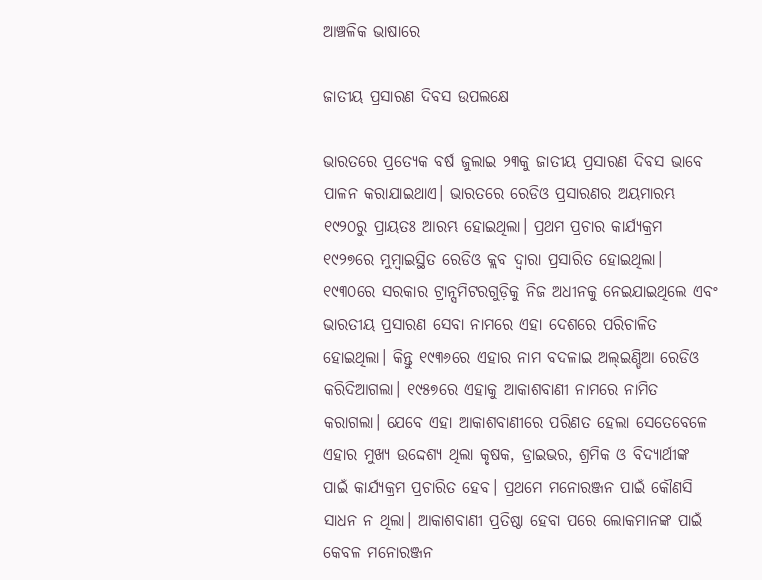ଆଞ୍ଚଳିକ ଭାଷାରେ

ଜାତୀୟ ପ୍ରସାରଣ ଦିବସ ଉପଲକ୍ଷେ

ଭାରତରେ ପ୍ରତ୍ୟେକ ବର୍ଷ ଜୁଲାଇ ୨୩କୁ ଜାତୀୟ ପ୍ରସାରଣ ଦିବସ ଭାବେ ପାଳନ କରାଯାଇଥାଏ। ଭାରତରେ ରେଡିଓ ପ୍ରସାରଣର ଅୟମାରମ୍ଭ ୧୯୨୦ରୁ ପ୍ରାୟତଃ ଆରମ୍ଭ ହୋଇଥିଲା। ପ୍ରଥମ ପ୍ରଚାର କାର୍ଯ୍ୟକ୍ରମ ୧୯୨୭ରେ ମୁମ୍ବାଇସ୍ଥିତ ରେଡିଓ କ୍ଲବ ଦ୍ୱାରା ପ୍ରସାରିତ ହୋଇଥିଲା। ୧୯୩୦ରେ ସରକାର ଟ୍ରାନ୍ସମିଟରଗୁଡ଼ିକୁ ନିଜ ଅଧୀନକୁ ନେଇଯାଇଥିଲେ ଏବଂ ଭାରତୀୟ ପ୍ରସାରଣ ସେବା ନାମରେ ଏହା ଦେଶରେ ପରିଚାଳିତ ହୋଇଥିଲା। କିନ୍ତୁ ୧୯୩୬ରେ ଏହାର ନାମ ବଦଳାଇ ଅଲ୍‌ଇଣ୍ଡିଆ ରେଡିଓ କରିଦିଆଗଲା। ୧୯୫୭ରେ ଏହାକୁ ଆକାଶବାଣୀ ନାମରେ ନାମିତ କରାଗଲା। ଯେବେ ଏହା ଆକାଶବାଣୀରେ ପରିଣତ ହେଲା ସେତେବେଳେ ଏହାର ମୁଖ୍ୟ ଉଦ୍ଦେଶ୍ୟ ଥିଲା କୃଷକ, ଡ୍ରାଇଭର, ଶ୍ରମିକ ଓ ବିଦ୍ୟାର୍ଥୀଙ୍କ ପାଇଁ କାର୍ଯ୍ୟକ୍ରମ ପ୍ରଚାରିତ ହେବ। ପ୍ରଥମେ ମନୋରଞ୍ଜନ ପାଇଁ କୌଣସି ସାଧନ ନ ଥିଲା। ଆକାଶବାଣୀ ପ୍ରତିଷ୍ଠା ହେବା ପରେ ଲୋକମାନଙ୍କ ପାଇଁ କେବଳ ମନୋରଞ୍ଜନ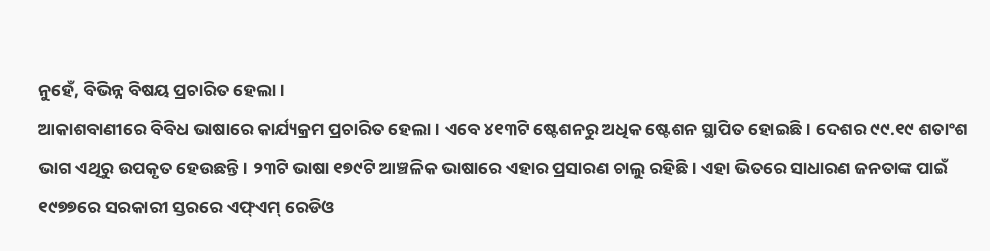ନୁହେଁ, ବିଭିନ୍ନ ବିଷୟ ପ୍ରଚାରିତ ହେଲା।
ଆକାଶବାଣୀରେ ବିବିଧ ଭାଷାରେ କାର୍ଯ୍ୟକ୍ରମ ପ୍ରଚାରିତ ହେଲା। ଏବେ ୪୧୩ଟି ଷ୍ଟେଶନରୁ ଅଧିକ ଷ୍ଟେଶନ ସ୍ଥାପିତ ହୋଇଛି। ଦେଶର ୯୯.୧୯ ଶତାଂଶ ଭାଗ ଏଥିରୁ ଉପକୃତ ହେଉଛନ୍ତି। ୨୩ଟି ଭାଷା ୧୭୯ଟି ଆଞ୍ଚଳିକ ଭାଷାରେ ଏହାର ପ୍ରସାରଣ ଚାଲୁ ରହିଛି। ଏହା ଭିତରେ ସାଧାରଣ ଜନତାଙ୍କ ପାଇଁ ୧୯୭୭ରେ ସରକାରୀ ସ୍ତରରେ ଏଫ୍‌ଏମ୍‌ ରେଡିଓ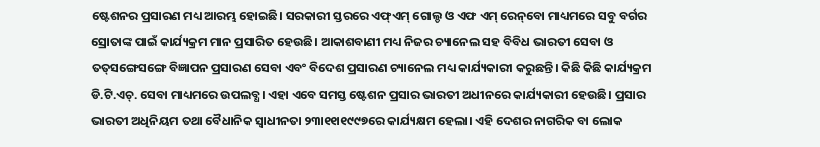ଷ୍ଟେଶନର ପ୍ରସାରଣ ମଧ୍ୟ ଆରମ୍ଭ ହୋଇଛି। ସରକାରୀ ସ୍ତରରେ ଏଫ୍‌ଏମ୍‌ ଗୋଲ୍ଡ ଓ ଏଫ ଏମ୍‌ ରେନ୍‌ବୋ ମାଧ୍ୟମରେ ସବୁ ବର୍ଗର ସ୍ରୋତାଙ୍କ ପାଇଁ କାର୍ଯ୍ୟକ୍ରମ ମାନ ପ୍ରସାରିତ ହେଉଛି। ଆକାଶବାଣୀ ମଧ୍ୟ ନିଜର ଚ୍ୟାନେଲ ସହ ବିବିଧ ଭାରତୀ ସେବା ଓ ତତ୍‌ସଙ୍ଗେସଙ୍ଗେ ବିଜ୍ଞାପନ ପ୍ରସାରଣ ସେବା ଏବଂ ବିଦେଶ ପ୍ରସାରଣ ଚ୍ୟାନେଲ ମଧ୍ୟ କାର୍ଯ୍ୟକାରୀ କରୁଛନ୍ତି। କିଛି କିଛି କାର୍ଯ୍ୟକ୍ରମ ଡି.ଟି.ଏଚ୍‌. ସେବା ମାଧ୍ୟମରେ ଉପଲବ୍ଧ। ଏହା ଏବେ ସମସ୍ତ ଷ୍ଟେଶନ ପ୍ରସାର ଭାରତୀ ଅଧୀନରେ କାର୍ଯ୍ୟକାରୀ ହେଉଛି। ପ୍ରସାର ଭାରତୀ ଅଧିନିୟମ ତଥା ବୈଧାନିକ ସ୍ବାଧୀନତା ୨୩ା୧୧ା୧୯୯୭ରେ କାର୍ଯ୍ୟକ୍ଷମ ହେଲା। ଏହି ଦେଶର ନାଗରିକ ବା ଲୋକ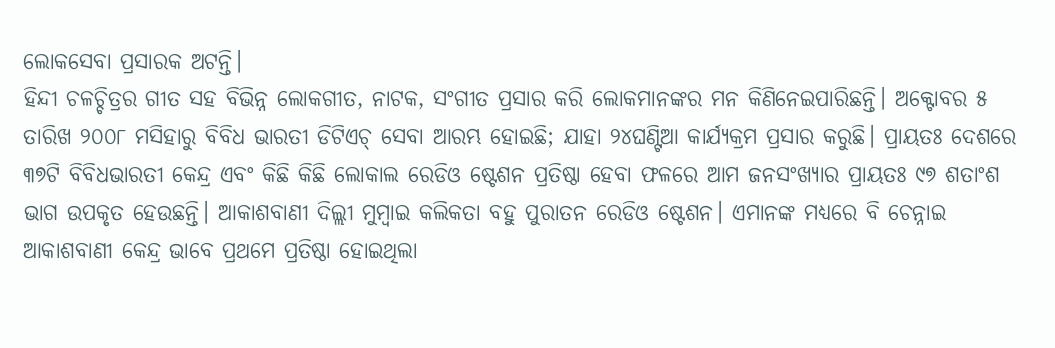ଲୋକସେବା ପ୍ରସାରକ ଅଟନ୍ତି।
ହିନ୍ଦୀ ଚଳଚ୍ଚିତ୍ରର ଗୀତ ସହ ବିଭିନ୍ନ ଲୋକଗୀତ, ନାଟକ, ସଂଗୀତ ପ୍ରସାର କରି ଲୋକମାନଙ୍କର ମନ କିଣିନେଇପାରିଛନ୍ତି। ଅକ୍ଟୋବର ୫ ତାରିଖ ୨୦୦୮ ମସିହାରୁ ବିବିଧ ଭାରତୀ ଡିଟିଏଚ୍‌ ସେବା ଆରମ୍ଭ ହୋଇଛି; ଯାହା ୨୪ଘଣ୍ଟିଆ କାର୍ଯ୍ୟକ୍ରମ ପ୍ରସାର କରୁଛି। ପ୍ରାୟତଃ ଦେଶରେ ୩୭ଟି ବିବିଧଭାରତୀ କେନ୍ଦ୍ର ଏବଂ କିଛି କିଛି ଲୋକାଲ ରେଡିଓ ଷ୍ଟେଶନ ପ୍ରତିଷ୍ଠା ହେବା ଫଳରେ ଆମ ଜନସଂଖ୍ୟାର ପ୍ରାୟତଃ ୯୭ ଶତାଂଶ ଭାଗ ଉପକୃତ ହେଉଛନ୍ତି। ଆକାଶବାଣୀ ଦିଲ୍ଲୀ ମୁମ୍ବାଇ କଲିକତା ବହୁ ପୁରାତନ ରେଡିଓ ଷ୍ଟେଶନ। ଏମାନଙ୍କ ମଧ୍ୟରେ ବି ଚେନ୍ନାଇ ଆକାଶବାଣୀ କେନ୍ଦ୍ର ଭାବେ ପ୍ରଥମେ ପ୍ରତିଷ୍ଠା ହୋଇଥିଲା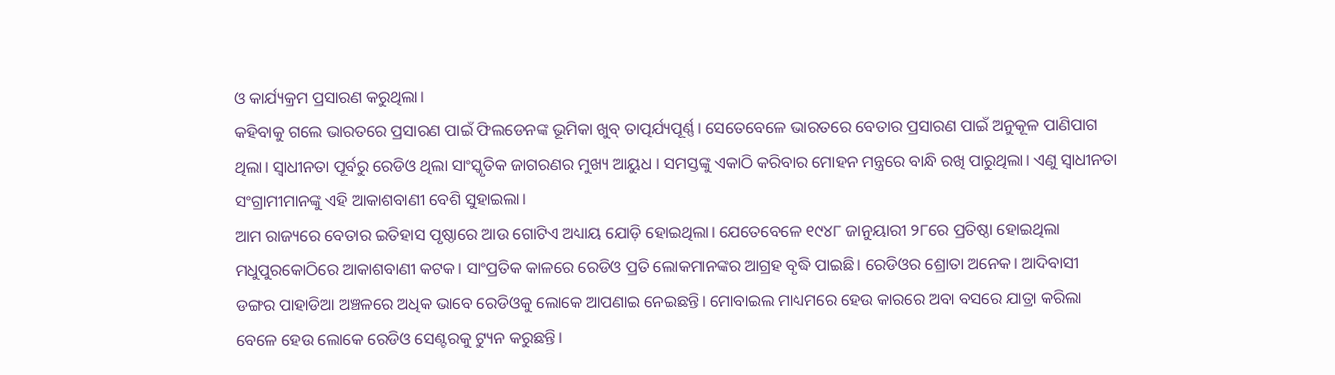ଓ କାର୍ଯ୍ୟକ୍ରମ ପ୍ରସାରଣ କରୁଥିଲା।
କହିବାକୁ ଗଲେ ଭାରତରେ ପ୍ରସାରଣ ପାଇଁ ଫିଲଡେନଙ୍କ ଭୂମିକା ଖୁବ୍‌ ତାତ୍ପର୍ଯ୍ୟପୂର୍ଣ୍ଣ। ସେତେବେଳେ ଭାରତରେ ବେତାର ପ୍ରସାରଣ ପାଇଁ ଅନୁକୂଳ ପାଣିପାଗ ଥିଲା। ସ୍ବାଧୀନତା ପୂର୍ବରୁ ରେଡିଓ ଥିଲା ସାଂସ୍କୃତିକ ଜାଗରଣର ମୁଖ୍ୟ ଆୟୁଧ । ସମସ୍ତଙ୍କୁ ଏକାଠି କରିବାର ମୋହନ ମନ୍ତ୍ରରେ ବାନ୍ଧି ରଖି ପାରୁଥିଲା। ଏଣୁ ସ୍ବାଧୀନତା ସଂଗ୍ରାମୀମାନଙ୍କୁ ଏହି ଆକାଶବାଣୀ ବେଶି ସୁହାଇଲା।
ଆମ ରାଜ୍ୟରେ ବେତାର ଇତିହାସ ପୃଷ୍ଠାରେ ଆଉ ଗୋଟିଏ ଅଧ୍ୟାୟ ଯୋଡ଼ି ହୋଇଥିଲା। ଯେତେବେଳେ ୧୯୪୮ ଜାନୁୟାରୀ ୨୮ରେ ପ୍ରତିଷ୍ଠା ହୋଇଥିଲା ମଧୁପୁରକୋଠିରେ ଆକାଶବାଣୀ କଟକ। ସାଂପ୍ରତିକ କାଳରେ ରେଡିଓ ପ୍ରତି ଲୋକମାନଙ୍କର ଆଗ୍ରହ ବୃଦ୍ଧି ପାଇଛି। ରେଡିଓର ଶ୍ରୋତା ଅନେକ। ଆଦିବାସୀ ଡଙ୍ଗର ପାହାଡିଆ ଅଞ୍ଚଳରେ ଅଧିକ ଭାବେ ରେଡିଓକୁ ଲୋକେ ଆପଣାଇ ନେଇଛନ୍ତି। ମୋବାଇଲ ମାଧ୍ୟମରେ ହେଉ କାରରେ ଅବା ବସରେ ଯାତ୍ରା କରିଲା ବେଳେ ହେଉ ଲୋକେ ରେଡିଓ ସେଣ୍ଟରକୁ ଟ୍ୟୁନ କରୁଛନ୍ତି।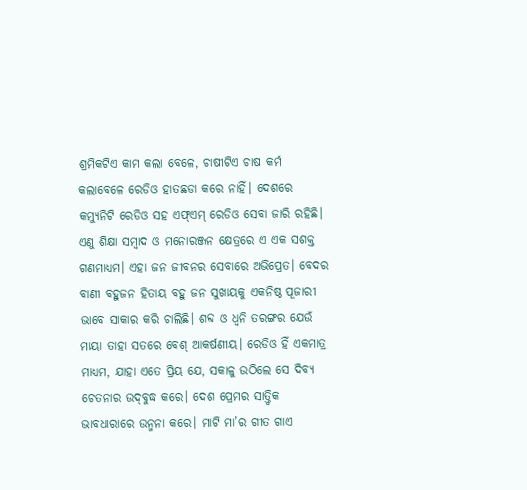ଶ୍ରମିକଟିଏ କାମ କଲା ବେଳେ, ଚାଷୀଟିଏ ଚାଷ କର୍ମ କଲାବେଳେ ରେଡିଓ ହାତଛଡା କରେ ନାହିଁ। ଦେଶରେ କମ୍ୟୁନିଟି ରେଡିଓ ସହ ଏଫ୍‌ଏମ୍‌ ରେଡିଓ ସେବା ଜାରି ରହିଛି। ଏଣୁ ଶିକ୍ଷା ସମ୍ବାଦ ଓ ମନୋରଞ୍ଜନ କ୍ଷେତ୍ରରେ ଏ ଏକ ସଶକ୍ତ ଗଣମାଧ୍ୟମ। ଏହା ଜନ ଜୀବନର ସେବାରେ ଅଭିପ୍ରେତ। ବେଦର ବାଣୀ ବହୁଜନ ହିତାୟ ବହୁ ଜନ ସୁଖାୟକୁ ଏକନିଷ୍ଠ ପୂଜାରୀ ଭାବେ ସାକାର କରି ଚାଲିଛି। ଶବ୍ଦ ଓ ଧ୍ୱନି ତରଙ୍ଗର ଯେଉଁ ମାୟା ତାହା ସତରେ ବେଶ୍‌ ଆକର୍ଷଣୀୟ। ରେଡିଓ ହିଁ ଏକମାତ୍ର ମାଧ୍ୟମ, ଯାହା ଏତେ ପ୍ରିୟ ଯେ, ସକାଳୁ ଉଠିଲେ ସେ ଦିବ୍ୟ ଚେତନାର ଉଦ୍‌ବୁଦ୍ଧ କରେ। ଦେଶ ପ୍ରେମର ସାତ୍ତ୍ୱିକ ଭାବଧାରାରେ ଉନ୍ମନା କରେ। ମାଟି ମା’ର ଗୀତ ଗାଏ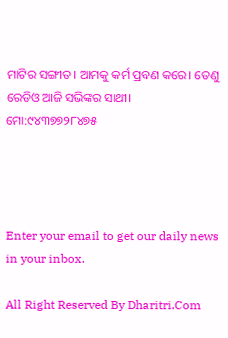ମାଟିର ସଙ୍ଗୀତ। ଆମକୁ କର୍ମ ପ୍ରବଣ କରେ। ତେଣୁ ରେଡିଓ ଆଜି ସଭିଙ୍କର ସାଥୀ।
ମୋ:୯୪୩୭୭୨୮୪୭୫




Enter your email to get our daily news in your inbox.

All Right Reserved By Dharitri.Com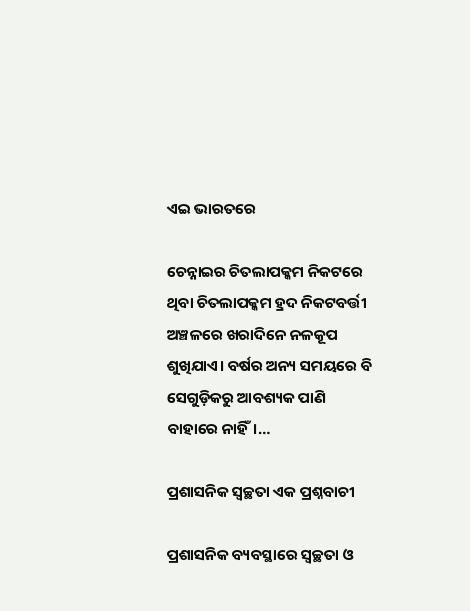ଏଇ ଭାରତରେ

ଚେନ୍ନାଇର ଚିତଲାପକ୍କମ ନିକଟରେ ଥିବା ଚିତଲାପକ୍କମ ହ୍ରଦ ନିକଟବର୍ତ୍ତୀ ଅଞ୍ଚଳରେ ଖରାଦିନେ ନଳକୂପ ଶୁଖିଯାଏ। ବର୍ଷର ଅନ୍ୟ ସମୟରେ ବି ସେଗୁଡ଼ିକରୁ ଆବଶ୍ୟକ ପାଣି ବାହାରେ ନାହିଁ।…

ପ୍ରଶାସନିକ ସ୍ବଚ୍ଛତା ଏକ ପ୍ରଶ୍ନବାଚୀ

ପ୍ରଶାସନିକ ବ୍ୟବସ୍ଥାରେ ସ୍ବଚ୍ଛତା ଓ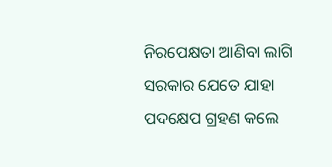ନିରପେକ୍ଷତା ଆଣିବା ଲାଗି ସରକାର ଯେତେ ଯାହା ପଦକ୍ଷେପ ଗ୍ରହଣ କଲେ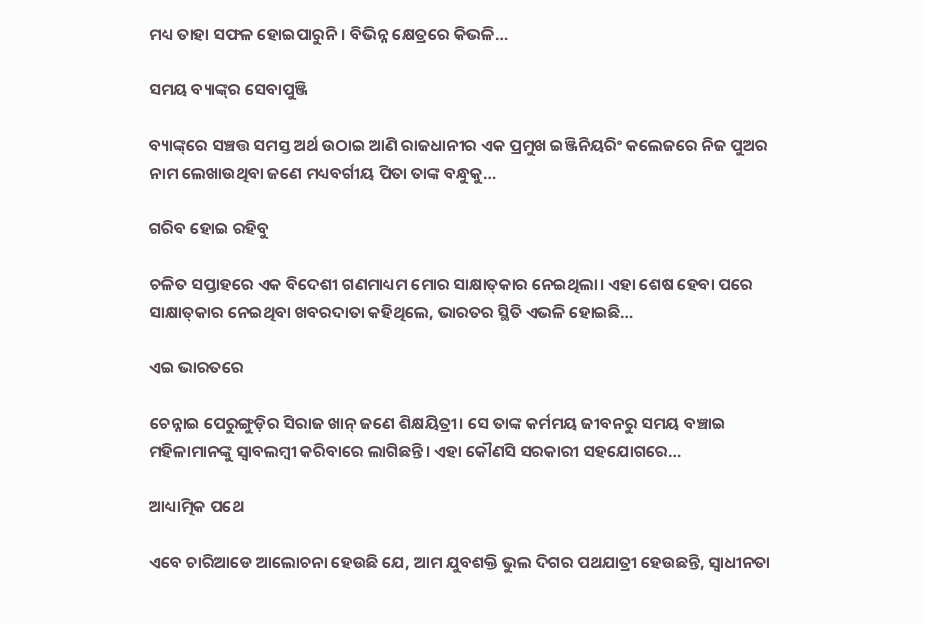ମଧ୍ୟ ତାହା ସଫଳ ହୋଇପାରୁନି। ବିଭିନ୍ନ କ୍ଷେତ୍ରରେ କିଭଳି…

ସମୟ ବ୍ୟାଙ୍କ୍‌ର ସେବାପୁଞ୍ଜି

ବ୍ୟାଙ୍କ୍‌ରେ ସଞ୍ଚତ୍ତ ସମସ୍ତ ଅର୍ଥ ଉଠାଇ ଆଣି ରାଜଧାନୀର ଏକ ପ୍ରମୁଖ ଇଞ୍ଜିନିୟରିଂ କଲେଜରେ ନିଜ ପୁଅର ନାମ ଲେଖାଉଥିବା ଜଣେ ମଧ୍ୟବର୍ଗୀୟ ପିତା ତାଙ୍କ ବନ୍ଧୁକୁ…

ଗରିବ ହୋଇ ରହିବୁ

ଚଳିତ ସପ୍ତାହରେ ଏକ ବିଦେଶୀ ଗଣମାଧ୍ୟମ ମୋର ସାକ୍ଷାତ୍‌କାର ନେଇଥିଲା। ଏହା ଶେଷ ହେବା ପରେ ସାକ୍ଷାତ୍‌କାର ନେଇଥିବା ଖବରଦାତା କହିଥିଲେ, ଭାରତର ସ୍ଥିତି ଏଭଳି ହୋଇଛି…

ଏଇ ଭାରତରେ

ଚେନ୍ନାଇ ପେରୁଙ୍ଗୁଡ଼ିର ସିରାଜ ଖାନ୍‌ ଜଣେ ଶିକ୍ଷୟିତ୍ରୀ। ସେ ତାଙ୍କ କର୍ମମୟ ଜୀବନରୁ ସମୟ ବଞ୍ଚାଇ ମହିଳାମାନଙ୍କୁ ସ୍ବାବଲମ୍ବୀ କରିବାରେ ଲାଗିଛନ୍ତି। ଏହା କୌଣସି ସରକାରୀ ସହଯୋଗରେ…

ଆଧ୍ୟାତ୍ମିକ ପଥେ

ଏବେ ଚାରିଆଡେ ଆଲୋଚନା ହେଉଛି ଯେ, ଆମ ଯୁବଶକ୍ତି ଭୁଲ ଦିଗର ପଥଯାତ୍ରୀ ହେଉଛନ୍ତି, ସ୍ବାଧୀନତା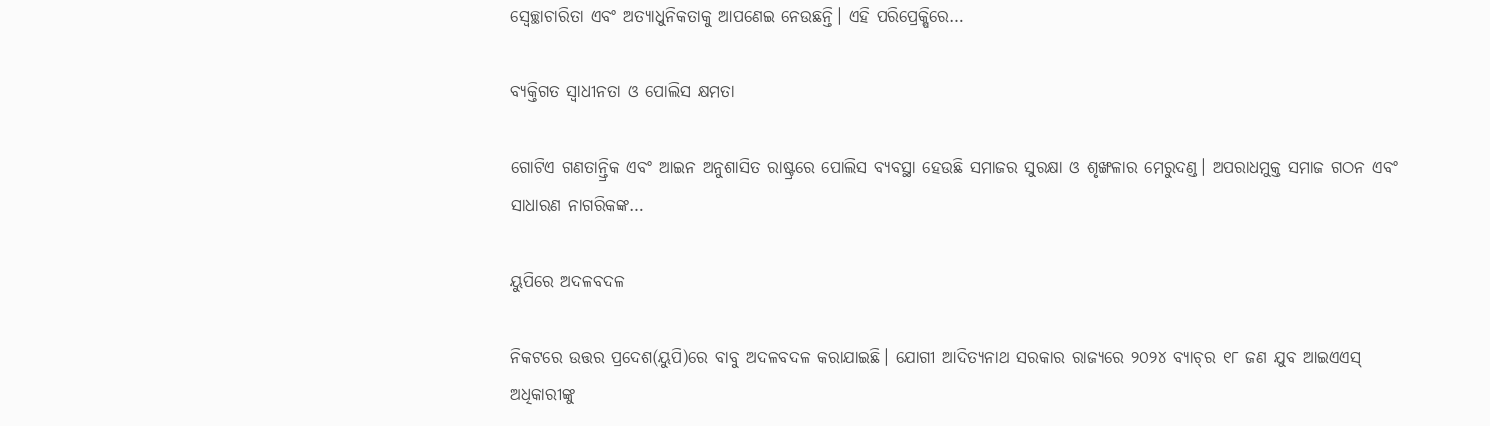ସ୍ବେଚ୍ଛାଚାରିତା ଏବଂ ଅତ୍ୟାଧୁନିକତାକୁ ଆପଣେଇ ନେଉଛନ୍ତି। ଏହି ପରିପ୍ରେକ୍ଷିରେ…

ବ୍ୟକ୍ତିଗତ ସ୍ବାଧୀନତା ଓ ପୋଲିସ କ୍ଷମତା

ଗୋଟିଏ ଗଣତାନ୍ତ୍ରିକ ଏବଂ ଆଇନ ଅନୁଶାସିତ ରାଷ୍ଟ୍ରରେ ପୋଲିସ ବ୍ୟବସ୍ଥା ହେଉଛି ସମାଜର ସୁରକ୍ଷା ଓ ଶୃଙ୍ଖଳାର ମେରୁଦଣ୍ଡ। ଅପରାଧମୁକ୍ତ ସମାଜ ଗଠନ ଏବଂ ସାଧାରଣ ନାଗରିକଙ୍କ…

ୟୁପିରେ ଅଦଳବଦଳ

ନିକଟରେ ଉତ୍ତର ପ୍ରଦେଶ(ୟୁପି)ରେ ବାବୁ ଅଦଳବଦଳ କରାଯାଇଛି। ଯୋଗୀ ଆଦିତ୍ୟନାଥ ସରକାର ରାଜ୍ୟରେ ୨୦୨୪ ବ୍ୟାଚ୍‌ର ୧୮ ଜଣ ଯୁବ ଆଇଏଏସ୍‌ ଅଧିକାରୀଙ୍କୁ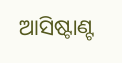ଆସିଷ୍ଟାଣ୍ଟ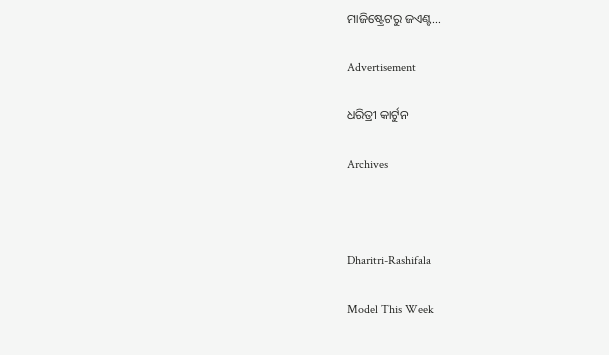ମାଜିଷ୍ଟ୍ରେଟରୁ ଜଏଣ୍ଟ…

Advertisement

ଧରିତ୍ରୀ କାର୍ଟୁନ

Archives



Dharitri-Rashifala

Model This Week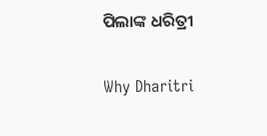ପିଲାଙ୍କ ଧରିତ୍ରୀ

Why Dharitri